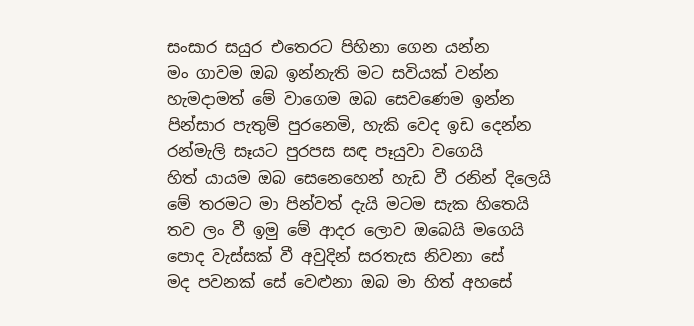සංසාර සයුර එතෙරට පිහිනා ගෙන යන්න
මං ගාවම ඔබ ඉන්නැති මට සවියක් වන්න
හැමදාමත් මේ වාගෙම ඔබ සෙවණෙම ඉන්න
පින්සාර පැතුම් පුරනෙමි, හැකි වෙද ඉඩ දෙන්න
රන්මැලි සෑයට පුරපස සඳ පෑයුවා වගෙයි
හිත් යායම ඔබ සෙනෙහෙන් හැඩ වී රනින් දිලෙයි
මේ තරමට මා පින්වත් දැයි මටම සැක හිතෙයි
තව ලං වී ඉමු මේ ආදර ලොව ඔබෙයි මගෙයි
පොද වැස්සක් වී අවුදින් සරතැස නිවනා සේ
මද පවනක් සේ වෙළුනා ඔබ මා හිත් අහසේ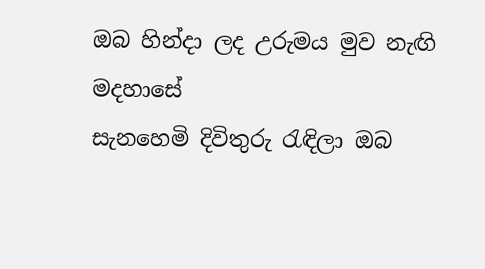ඔබ හින්දා ලද උරුමය මුව නැඟි මදහාසේ
සැනහෙමි දිවිතුරු රැඳිලා ඔබ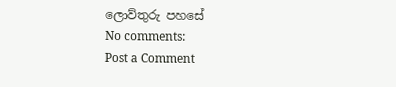ලොව්තුරු පහසේ
No comments:
Post a Comment